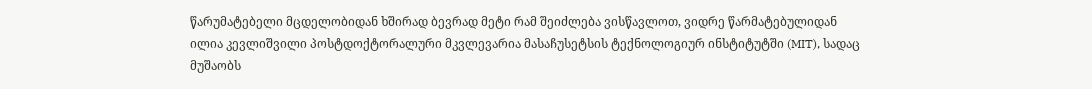წარუმატებელი მცდელობიდან ხშირად ბევრად მეტი რამ შეიძლება ვისწავლოთ, ვიდრე წარმატებულიდან
ილია კევლიშვილი პოსტდოქტორალური მკვლევარია მასაჩუსეტსის ტექნოლოგიურ ინსტიტუტში (MIT), სადაც მუშაობს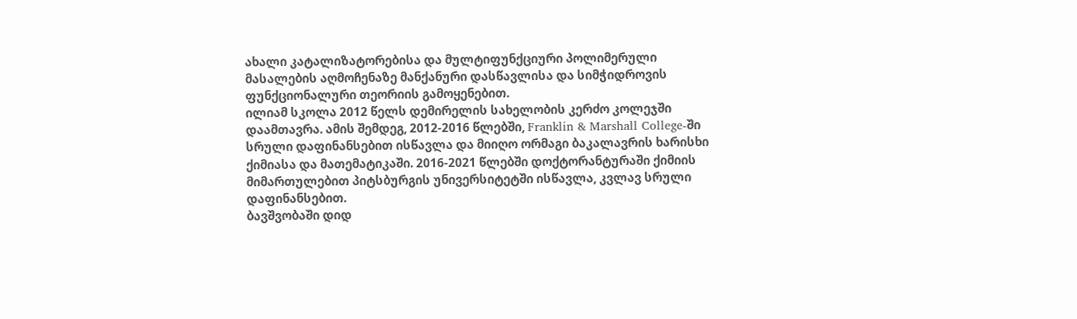ახალი კატალიზატორებისა და მულტიფუნქციური პოლიმერული მასალების აღმოჩენაზე მანქანური დასწავლისა და სიმჭიდროვის ფუნქციონალური თეორიის გამოყენებით.
ილიამ სკოლა 2012 წელს დემირელის სახელობის კერძო კოლეჯში დაამთავრა. ამის შემდეგ, 2012-2016 წლებში, Franklin & Marshall College-ში სრული დაფინანსებით ისწავლა და მიიღო ორმაგი ბაკალავრის ხარისხი ქიმიასა და მათემატიკაში. 2016-2021 წლებში დოქტორანტურაში ქიმიის მიმართულებით პიტსბურგის უნივერსიტეტში ისწავლა, კვლავ სრული დაფინანსებით.
ბავშვობაში დიდ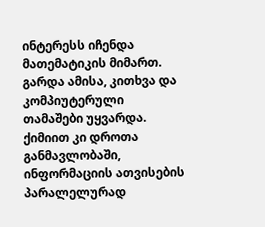ინტერესს იჩენდა მათემატიკის მიმართ. გარდა ამისა, კითხვა და კომპიუტერული თამაშები უყვარდა. ქიმიით კი დროთა განმავლობაში, ინფორმაციის ათვისების პარალელურად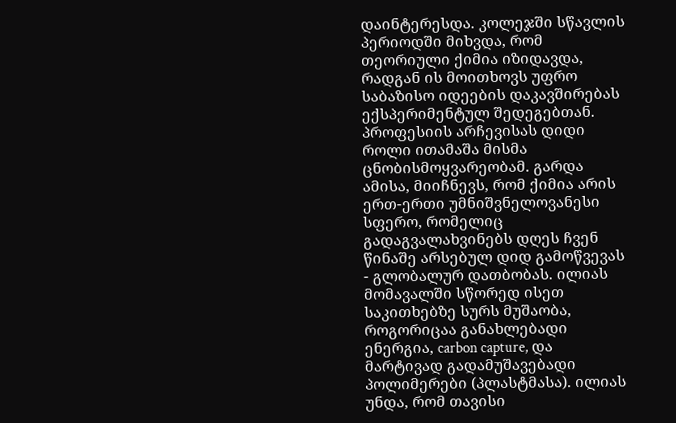დაინტერესდა. კოლეჯში სწავლის პერიოდში მიხვდა, რომ თეორიული ქიმია იზიდავდა, რადგან ის მოითხოვს უფრო საბაზისო იდეების დაკავშირებას ექსპერიმენტულ შედეგებთან.
პროფესიის არჩევისას დიდი როლი ითამაშა მისმა ცნობისმოყვარეობამ. გარდა ამისა, მიიჩნევს, რომ ქიმია არის ერთ-ერთი უმნიშვნელოვანესი სფერო, რომელიც გადაგვალახვინებს დღეს ჩვენ წინაშე არსებულ დიდ გამოწვევას - გლობალურ დათბობას. ილიას მომავალში სწორედ ისეთ საკითხებზე სურს მუშაობა, როგორიცაა განახლებადი ენერგია, carbon capture, და მარტივად გადამუშავებადი პოლიმერები (პლასტმასა). ილიას უნდა, რომ თავისი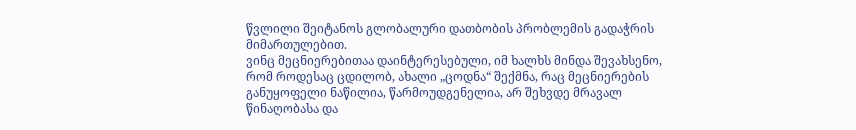წვლილი შეიტანოს გლობალური დათბობის პრობლემის გადაჭრის მიმართულებით.
ვინც მეცნიერებითაა დაინტერესებული, იმ ხალხს მინდა შევახსენო, რომ როდესაც ცდილობ, ახალი „ცოდნა“ შექმნა, რაც მეცნიერების განუყოფელი ნაწილია, წარმოუდგენელია, არ შეხვდე მრავალ წინაღობასა და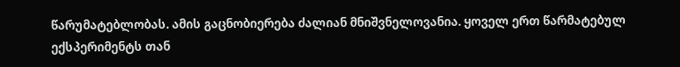წარუმატებლობას. ამის გაცნობიერება ძალიან მნიშვნელოვანია. ყოველ ერთ წარმატებულ ექსპერიმენტს თან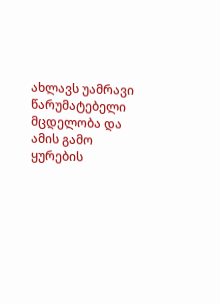ახლავს უამრავი წარუმატებელი მცდელობა და ამის გამო ყურების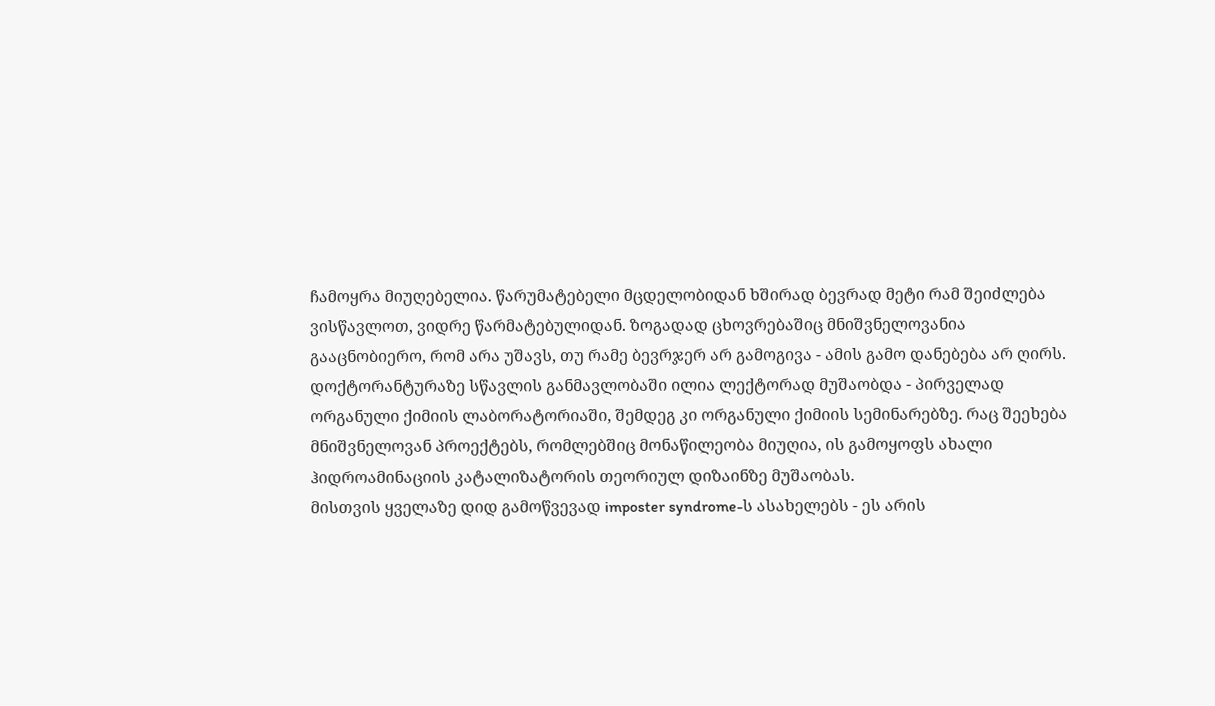ჩამოყრა მიუღებელია. წარუმატებელი მცდელობიდან ხშირად ბევრად მეტი რამ შეიძლება ვისწავლოთ, ვიდრე წარმატებულიდან. ზოგადად ცხოვრებაშიც მნიშვნელოვანია გააცნობიერო, რომ არა უშავს, თუ რამე ბევრჯერ არ გამოგივა - ამის გამო დანებება არ ღირს.
დოქტორანტურაზე სწავლის განმავლობაში ილია ლექტორად მუშაობდა - პირველად ორგანული ქიმიის ლაბორატორიაში, შემდეგ კი ორგანული ქიმიის სემინარებზე. რაც შეეხება მნიშვნელოვან პროექტებს, რომლებშიც მონაწილეობა მიუღია, ის გამოყოფს ახალი ჰიდროამინაციის კატალიზატორის თეორიულ დიზაინზე მუშაობას.
მისთვის ყველაზე დიდ გამოწვევად imposter syndrome-ს ასახელებს - ეს არის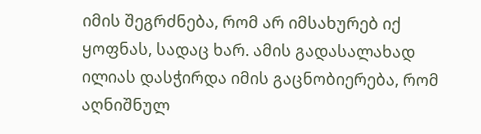იმის შეგრძნება, რომ არ იმსახურებ იქ ყოფნას, სადაც ხარ. ამის გადასალახად ილიას დასჭირდა იმის გაცნობიერება, რომ აღნიშნულ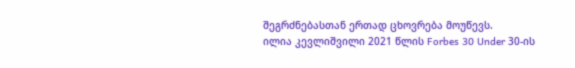შეგრძნებასთან ერთად ცხოვრება მოუწევს.
ილია კევლიშვილი 2021 წლის Forbes 30 Under 30-ის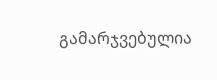გამარჯვებულია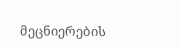მეცნიერების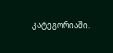კატეგორიაში.